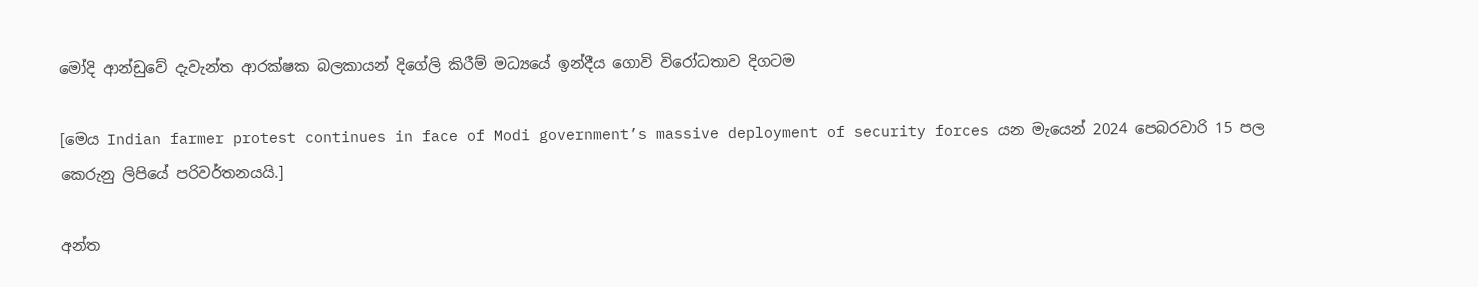මෝදි ආන්ඩුවේ දැවැන්ත ආරක්ෂක බලකායන් දිගේලි කිරීම් මධ්‍යයේ ඉන්දීය ගොවි විරෝධතාව දිගටම

[මෙය Indian farmer protest continues in face of Modi government’s massive deployment of security forces යන මැයෙන් 2024 පෙබරවාරි 15 පල කෙරුනු ලිපියේ පරිවර්තනයයි.]

අන්ත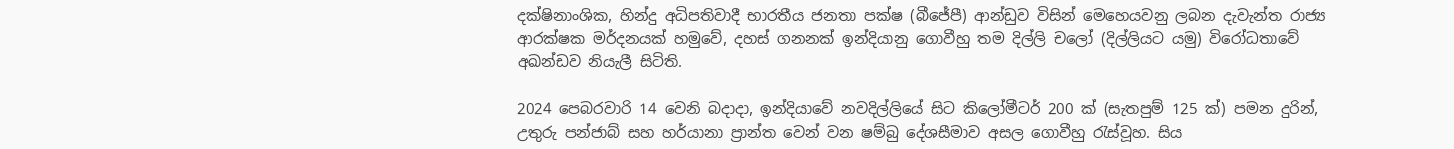දක්ෂිනාංශික, හින්දු අධිපතිවාදී භාරතීය ජනතා පක්ෂ (බීජේපී) ආන්ඩුව විසින් මෙහෙයවනු ලබන දැවැන්ත රාජ්‍ය ආරක්ෂක මර්දනයක් හමුවේ, දහස් ගනනක් ඉන්දියානු ගොවීහු තම දිල්ලි චලෝ (දිල්ලියට යමු) විරෝධතාවේ අඛන්ඩව නියැලී සිටිති.

2024 පෙබරවාරි 14 වෙනි බදාදා, ඉන්දියාවේ නවදිල්ලියේ සිට කිලෝමීටර් 200 ක් (සැතපුම් 125 ක්) පමන දුරින්, උතුරු පන්ජාබ් සහ හර්යානා ප්‍රාන්ත වෙන් වන ෂම්බු දේශසීමාව අසල ගොවීහු රැස්වූහ. සිය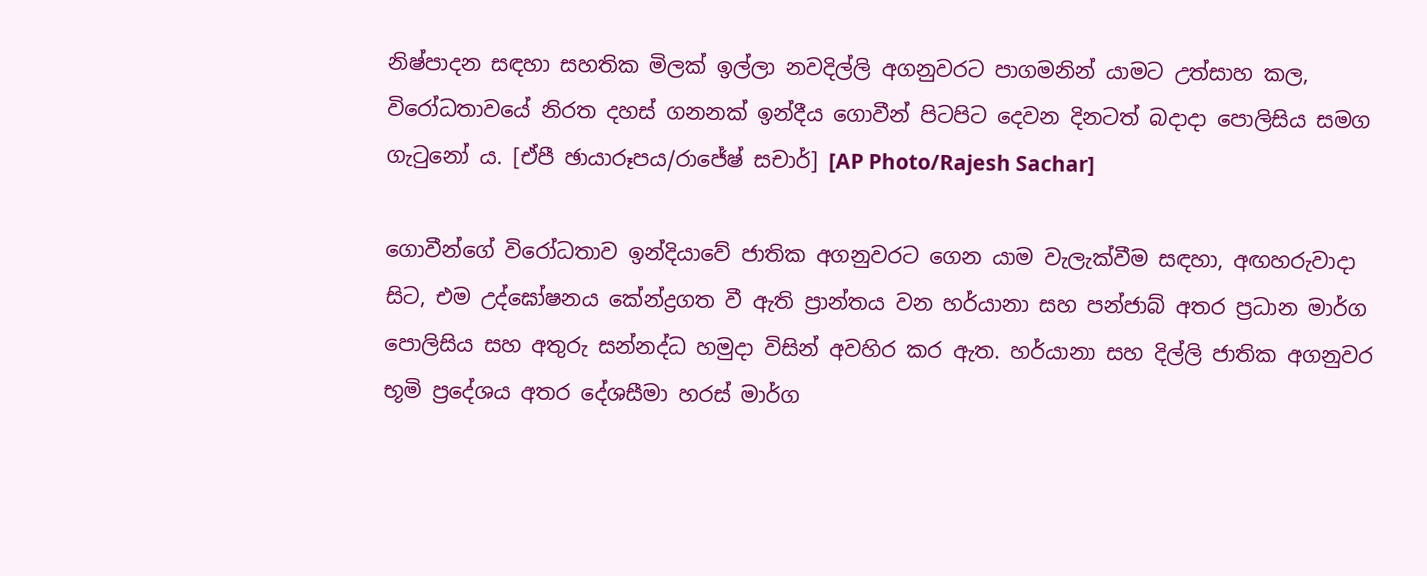නිෂ්පාදන සඳහා සහතික මිලක් ඉල්ලා නවදිල්ලි අගනුවරට පාගමනින් යාමට උත්සාහ කල, විරෝධතාවයේ නිරත දහස් ගනනක් ඉන්දීය ගොවීන් පිටපිට දෙවන දිනටත් බදාදා පොලිසිය සමග ගැටුනෝ ය. [ඒපී ඡායාරූපය/රාජේෂ් සචාර්] [AP Photo/Rajesh Sachar]

ගොවීන්ගේ විරෝධතාව ඉන්දියාවේ ජාතික අගනුවරට ගෙන යාම වැලැක්වීම සඳහා, අඟහරුවාදා සිට, එම උද්ඝෝෂනය කේන්ද්‍රගත වී ඇති ප්‍රාන්තය වන හර්යානා සහ පන්ජාබ් අතර ප්‍රධාන මාර්ග පොලිසිය සහ අතුරු සන්නද්ධ හමුදා විසින් අවහිර කර ඇත. හර්යානා සහ දිල්ලි ජාතික අගනුවර භූමි ප්‍රදේශය අතර දේශසීමා හරස් මාර්ග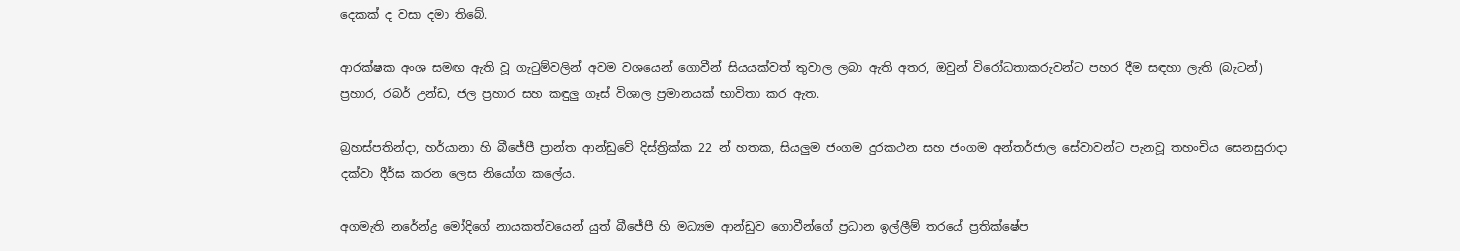දෙකක් ද වසා දමා තිබේ.

ආරක්ෂක අංශ සමඟ ඇති වූ ගැටුම්වලින් අවම වශයෙන් ගොවීන් සියයක්වත් තුවාල ලබා ඇති අතර, ඔවුන් විරෝධතාකරුවන්ට පහර දීම සඳහා ලැති (බැටන්) ප්‍රහාර, රබර් උන්ඩ, ජල ප්‍රහාර සහ කඳුලු ගෑස් විශාල ප්‍රමානයක් භාවිතා කර ඇත.

බ්‍රහස්පතින්දා, හර්යානා හි බීජේපී ප්‍රාන්ත ආන්ඩුවේ දිස්ත්‍රික්ක 22 න් හතක, සියලුම ජංගම දුරකථන සහ ජංගම අන්තර්ජාල සේවාවන්ට පැනවූ තහංචිය සෙනසුරාදා දක්වා දීර්ඝ කරන ලෙස නියෝග කලේය.

අගමැති නරේන්ද්‍ර මෝදිගේ නායකත්වයෙන් යුත් බීජේපී හි මධ්‍යම ආන්ඩුව ගොවීන්ගේ ප්‍රධාන ඉල්ලීම් තරයේ ප්‍රතික්ෂේප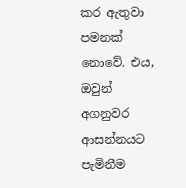කර ඇතුවා පමනක් නොවේ. එය, ඔවුන් අගනුවර ආසන්නයට පැමිනීම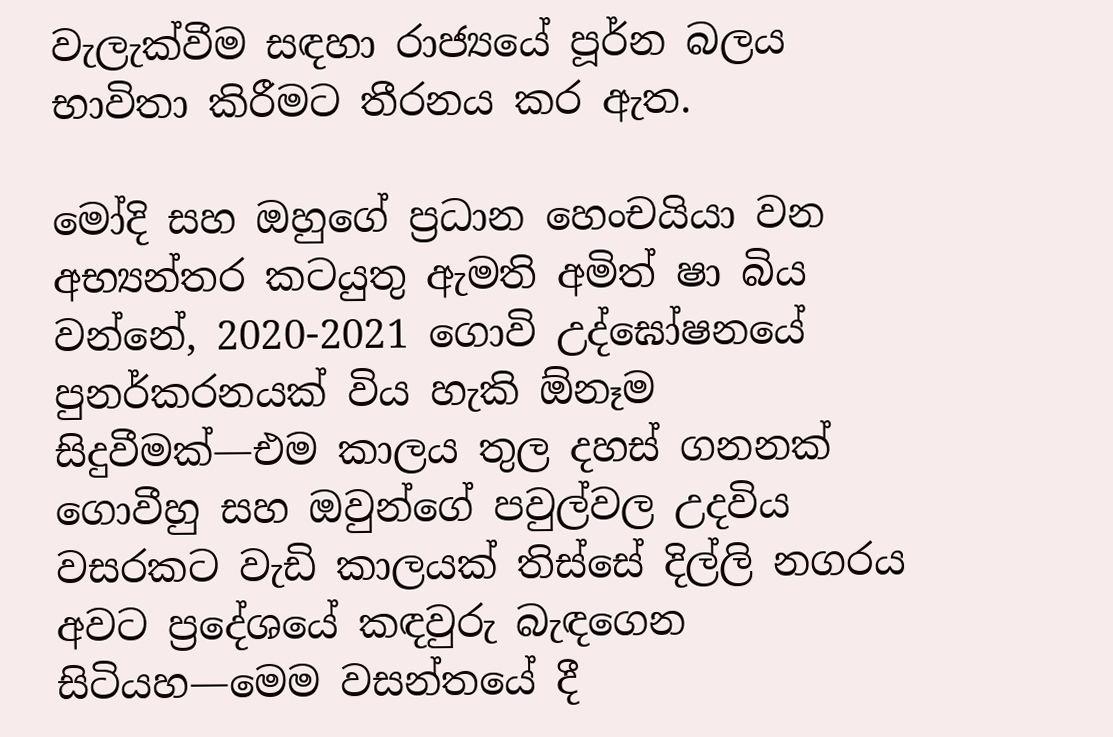වැලැක්වීම සඳහා රාජ්‍යයේ පූර්න බලය භාවිතා කිරීමට තීරනය කර ඇත.

මෝදි සහ ඔහුගේ ප්‍රධාන හෙංචයියා වන අභ්‍යන්තර කටයුතු ඇමති අමිත් ෂා බිය වන්නේ, 2020-2021 ගොවි උද්ඝෝෂනයේ පුනර්කරනයක් විය හැකි ඕනෑම සිදුවීමක්—එම කාලය තුල දහස් ගනනක් ගොවීහු සහ ඔවුන්ගේ පවුල්වල උදවිය වසරකට වැඩි කාලයක් තිස්සේ දිල්ලි නගරය අවට ප්‍රදේශයේ කඳවුරු බැඳගෙන සිටියහ—මෙම වසන්තයේ දී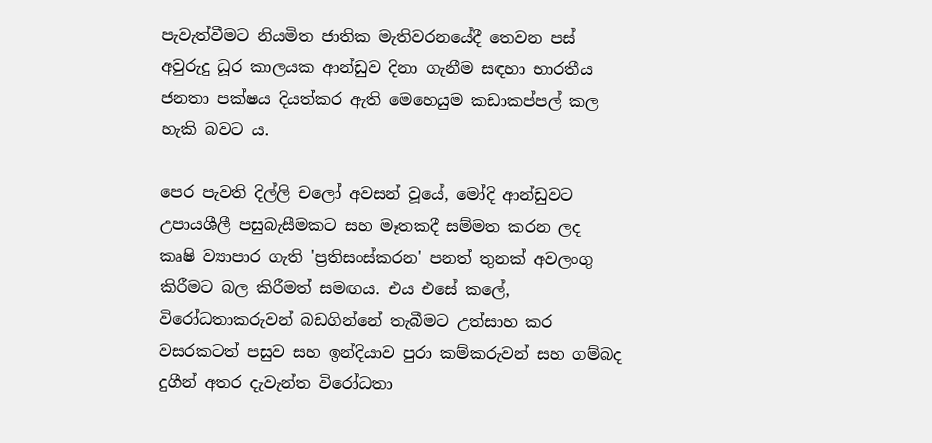පැවැත්වීමට නියමිත ජාතික මැතිවරනයේදී තෙවන පස් අවුරුදු ධූර කාලයක ආන්ඩුව දිනා ගැනීම සඳහා භාරතීය ජනතා පක්ෂය දියත්කර ඇති මෙහෙයුම කඩාකප්පල් කල හැකි බවට ය.

පෙර පැවති දිල්ලි චලෝ අවසන් වූයේ, මෝදි ආන්ඩුවට උපායශීලී පසුබැසීමකට සහ මෑතකදී සම්මත කරන ලද කෘෂි ව්‍යාපාර ගැති 'ප්‍රතිසංස්කරන' පනත් තුනක් අවලංගු කිරීමට බල කිරීමත් සමඟය. එය එසේ කලේ, විරෝධතාකරුවන් බඩගින්නේ තැබීමට උත්සාහ කර වසරකටත් පසුව සහ ඉන්දියාව පුරා කම්කරුවන් සහ ගම්බද දුගීන් අතර දැවැන්ත විරෝධතා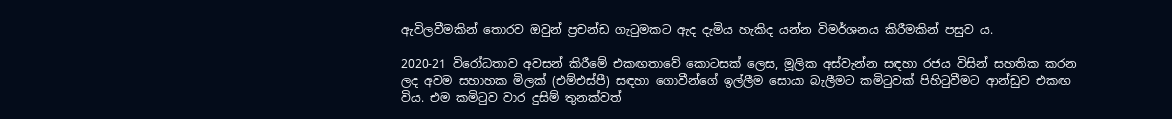ඇවිලවීමකින් තොරව ඔවුන් ප්‍රචන්ඩ ගැටුමකට ඇද දැමිය හැකිද යන්න විමර්ශනය කිරීමකින් පසුව ය.

2020-21 විරෝධතාව අවසන් කිරීමේ එකඟතාවේ කොටසක් ලෙස, මූලික අස්වැන්න සඳහා රජය විසින් සහතික කරන ලද අවම සහාහක මිලක් (එම්එස්පී) සඳහා ගොවීන්ගේ ඉල්ලීම සොයා බැලීමට කමිටුවක් පිහිටුවීමට ආන්ඩුව එකඟ විය. එම කමිටුව වාර දුසිම් තුනක්වත්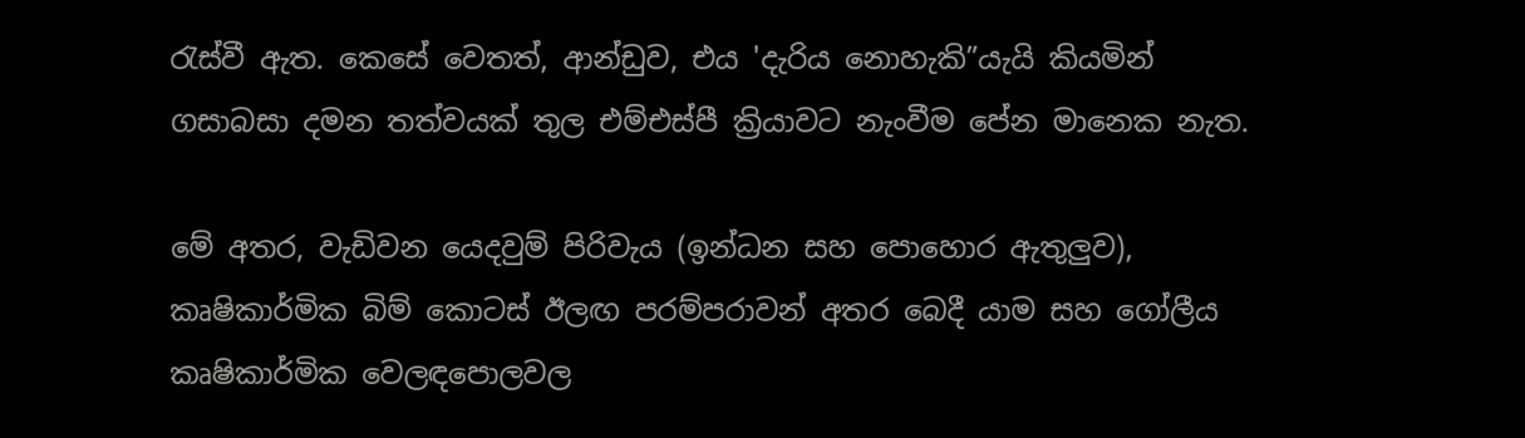රැස්වී ඇත. කෙසේ වෙතත්, ආන්ඩුව, එය 'දැරිය නොහැකි”යැයි කියමින් ගසාබසා දමන තත්වයක් තුල එම්එස්පී ක්‍රියාවට නැංවීම පේන මානෙක නැත.

මේ අතර, වැඩිවන යෙදවුම් පිරිවැය (ඉන්ධන සහ පොහොර ඇතුලුව), කෘෂිකාර්මික බිම් කොටස් ඊලඟ පරම්පරාවන් අතර බෙදී යාම සහ ගෝලීය කෘෂිකාර්මික වෙලඳපොලවල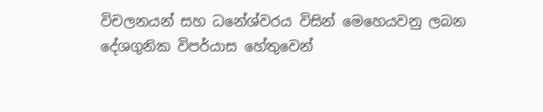විචලනයන් සහ ධනේශ්වරය විසින් මෙහෙයවනු ලබන දේශගුනික විපර්යාස හේතුවෙන්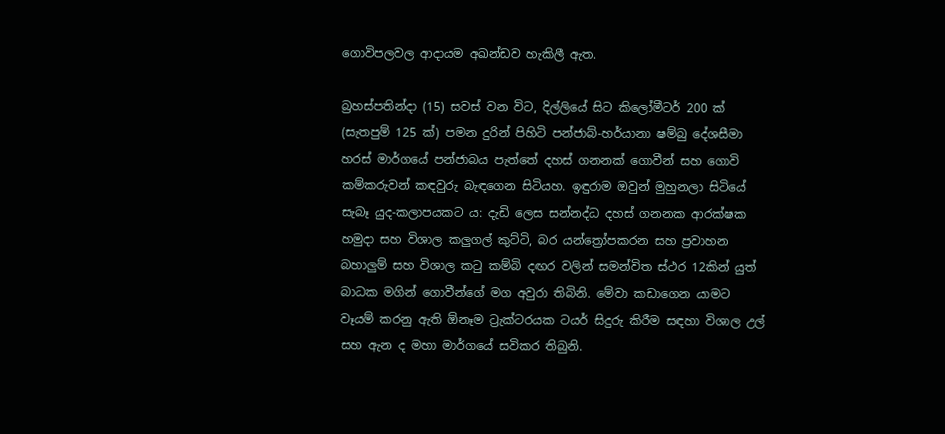ගොවිපලවල ආදායම අඛන්ඩව හැකිලී ඇත.

බ්‍රහස්පතින්දා (15) සවස් වන විට, දිල්ලියේ සිට කිලෝමීටර් 200 ක් (සැතපුම් 125 ක්) පමන දුරින් පිහිටි පන්ජාබ්-හර්යානා ෂම්බු දේශසීමා හරස් මාර්ගයේ පන්ජාබය පැත්තේ දහස් ගනනක් ගොවීන් සහ ගොවි කම්කරුවන් කඳවුරු බැඳගෙන සිටියහ. ඉඳුරාම ඔවුන් මුහුනලා සිටියේ සැබෑ යුද-කලාපයකට ය: දැඩි ලෙස සන්නද්ධ දහස් ගනනක ආරක්ෂක හමුදා සහ විශාල කලුගල් කුට්ටි, බර යන්ත්‍රෝපකරන සහ ප්‍රවාහන බහාලුම් සහ විශාල කටු කම්බි දඟර වලින් සමන්විත ස්ථර 12කින් යුත් බාධක මගින් ගොවීන්ගේ මග අවුරා තිබිනි. මේවා කඩාගෙන යාමට වෑයම් කරනු ඇති ඕනෑම ට්‍රැක්ටරයක ටයර් සිදුරු කිරීම සඳහා විශාල උල් සහ ඇන ද මහා මාර්ගයේ සවිකර තිබුනි.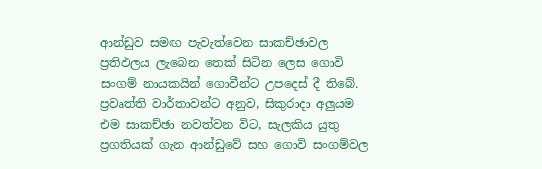ආන්ඩුව සමඟ පැවැත්වෙන සාකච්ඡාවල ප්‍රතිඵලය ලැබෙන තෙක් සිටින ලෙස ගොවි සංගම් නායකයින් ගොවීන්ට උපදෙස් දී තිබේ. ප්‍රවෘත්ති වාර්තාවන්ට අනුව, සිකුරාදා අලුයම එම සාකච්ඡා නවත්වන විට, සැලකිය යුතු ප්‍රගතියක් ගැන ආන්ඩුවේ සහ ගොවි සංගම්වල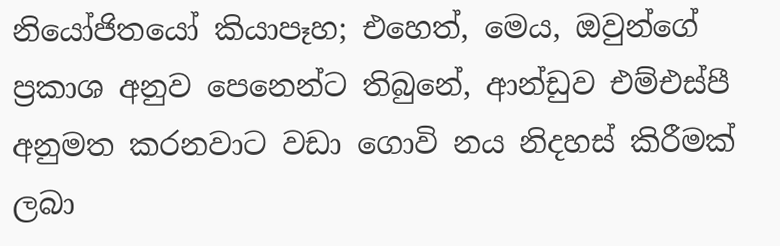නියෝජිතයෝ කියාපෑහ; එහෙත්, මෙය, ඔවුන්ගේ ප්‍රකාශ අනුව පෙනෙන්ට තිබුනේ, ආන්ඩුව එම්එස්පී අනුමත කරනවාට වඩා ගොවි නය නිදහස් කිරීමක් ලබා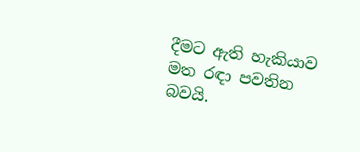දීමට ඇති හැකියාව මත රඳා පවතින බවයි.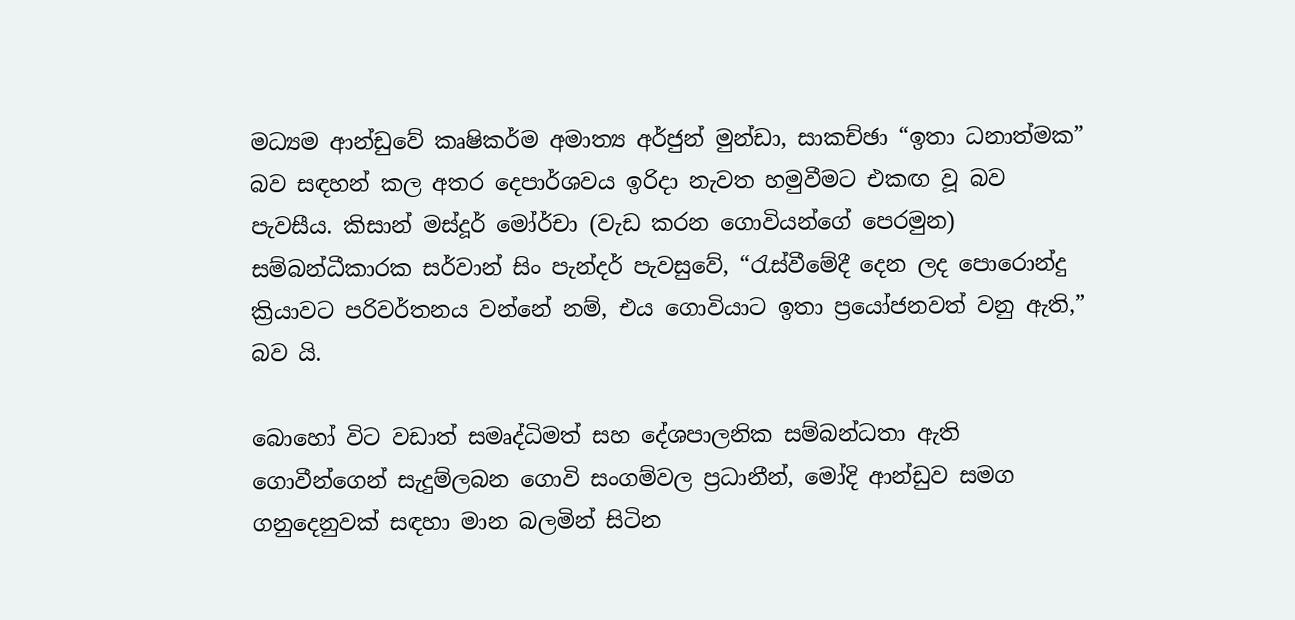මධ්‍යම ආන්ඩුවේ කෘෂිකර්ම අමාත්‍ය අර්ජුන් මුන්ඩා, සාකච්ඡා “ඉතා ධනාත්මක” බව සඳහන් කල අතර දෙපාර්ශවය ඉරිදා නැවත හමුවීමට එකඟ වූ බව පැවසීය. කිසාන් මස්දූර් මෝර්චා (වැඩ කරන ගොවියන්ගේ පෙරමුන) සම්බන්ධීකාරක සර්වාන් සිං පැන්දර් පැවසුවේ, “රැස්වීමේදී දෙන ලද පොරොන්දු ක්‍රියාවට පරිවර්තනය වන්නේ නම්, එය ගොවියාට ඉතා ප්‍රයෝජනවත් වනු ඇති,” බව යි.

බොහෝ විට වඩාත් සමෘද්ධිමත් සහ දේශපාලනික සම්බන්ධතා ඇති ගොවීන්ගෙන් සැදුම්ලබන ගොවි සංගම්වල ප්‍රධානීන්, මෝදි ආන්ඩුව සමග ගනුදෙනුවක් සඳහා මාන බලමින් සිටින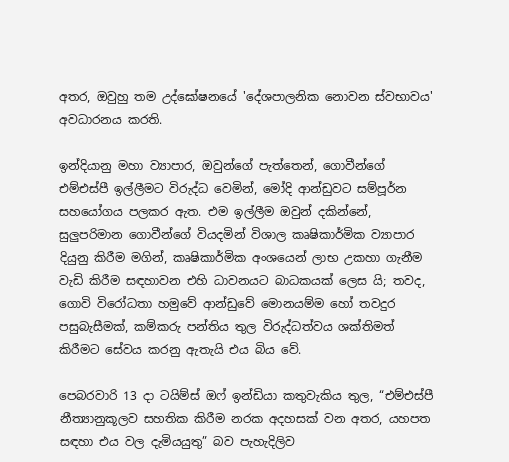අතර, ඔවුහු තම උද්ඝෝෂනයේ 'දේශපාලනික නොවන ස්වභාවය' අවධාරනය කරති.

ඉන්දියානු මහා ව්‍යාපාර, ඔවුන්ගේ පැත්තෙන්, ගොවීන්ගේ එම්එස්පී ඉල්ලීමට විරුද්ධ වෙමින්, මෝදි ආන්ඩුවට සම්පූර්න සහයෝගය පලකර ඇත. එම ඉල්ලීම ඔවුන් දකින්නේ, සුලුපරිමාන ගොවීන්ගේ වියදමින් විශාල කෘෂිකාර්මික ව්‍යාපාර දියුනු කිරීම මගින්, කෘෂිකාර්මික අංශයෙන් ලාභ උකහා ගැනීම වැඩි කිරීම සඳහාවන එහි ධාවනයට බාධකයක් ලෙස යි; තවද, ගොවි විරෝධතා හමුවේ ආන්ඩුවේ මොනයම්ම හෝ තවදුර පසුබැසීමක්, කම්කරු පන්තිය තුල විරුද්ධත්වය ශක්තිමත් කිරීමට සේවය කරනු ඇතැයි එය බිය වේ.

පෙබරවාරි 13 දා ටයිම්ස් ඔෆ් ඉන්ඩියා කතුවැකිය තුල, “එම්එස්පී නීත්‍යානුකූලව සහතික කිරීම නරක අදහසක් වන අතර, යහපත සඳහා එය වල දැමියයුතු” බව පැහැදිලිව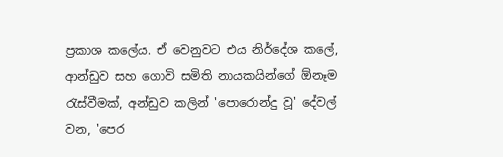ප්‍රකාශ කලේය. ඒ වෙනුවට එය නිර්දේශ කලේ, ආන්ඩුව සහ ගොවි සමිති නායකයින්ගේ ඕනෑම රැස්වීමක්, අන්ඩුව කලින් 'පොරොන්දු වූ' දේවල් වන, 'පෙර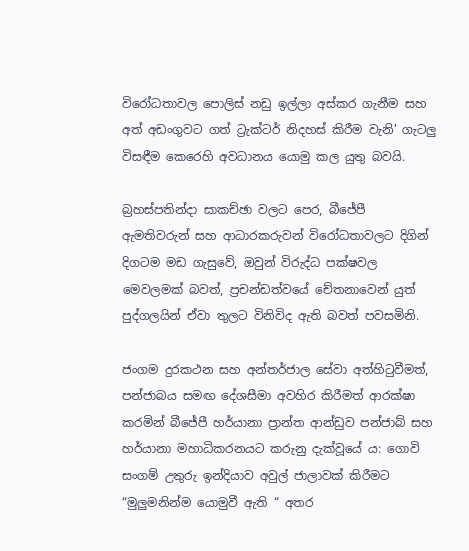විරෝධතාවල පොලිස් නඩු ඉල්ලා අස්කර ගැනීම සහ අත් අඩංගුවට ගත් ට්‍රැක්ටර් නිදහස් කිරීම වැනි' ගැටලු විසඳීම කෙරෙහි අවධානය යොමු කල යුතු බවයි.

බ්‍රහස්පතින්දා සාකච්ඡා වලට පෙර, බීජේපී ඇමතිවරුන් සහ ආධාරකරුවන් විරෝධතාවලට දිගින් දිගටම මඩ ගැසුවේ, ඔවුන් විරුද්ධ පක්ෂවල මෙවලමක් බවත්, ප්‍රචන්ඩත්වයේ චේතනාවෙන් යුත් පුද්ගලයින් ඒවා තුලට විනිවිද ඇති බවත් පවසමිනි.

ජංගම දුරකථන සහ අන්තර්ජාල සේවා අත්හිටුවීමත්, පන්ජාබය සමඟ දේශසීමා අවහිර කිරීමත් ආරක්ෂා කරමින් බීජේපී හර්යානා ප්‍රාන්ත ආන්ඩුව පන්ජාබ් සහ හර්යානා මහාධිකරනයට කරුනු දැක්වූයේ ය: ගොවි සංගම් උතුරු ඉන්දියාව අවුල් ජාලාවක් කිරීමට “මුලුමනින්ම යොමුවී ඇති “ අතර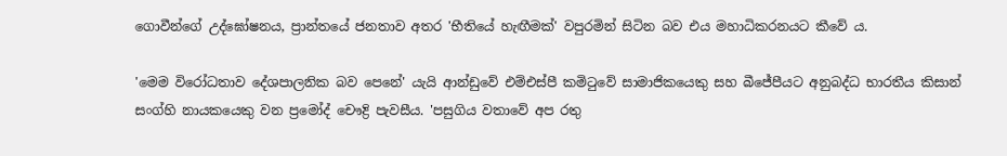ගොවීන්ගේ උද්ඝෝෂනය, ප්‍රාන්තයේ ජනතාව අතර 'භීතියේ හැඟීමක්' වපුරමින් සිටින බව එය මහාධිකරනයට කීවේ ය.

'මෙම විරෝධතාව දේශපාලනික බව පෙනේ' යැයි ආන්ඩුවේ එම්එස්පී කමිටුවේ සාමාජිකයෙකු සහ බීජේපීයට අනුබද්ධ භාරතීය කිසාන් සංග්හි නායකයෙකු වන ප්‍රමෝද් චෞද්‍රි පැවසීය. 'පසුගිය වතාවේ අප රතු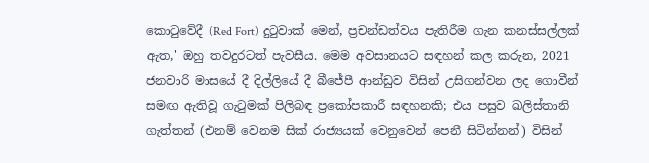කොටුවේදී (Red Fort) දුටුවාක් මෙන්, ප්‍රචන්ඩත්වය පැතිරීම ගැන කනස්සල්ලක් ඇත,' ඔහු තවදුරටත් පැවසීය. මෙම අවසානයට සඳහන් කල කරුන, 2021 ජනවාරි මාසයේ දී දිල්ලියේ දී බීජේපී ආන්ඩුව විසින් උසිගන්වන ලද ගොවීන් සමඟ ඇතිවූ ගැටුමක් පිලිබඳ ප්‍රකෝපකාරී සඳහනකි; එය පසුව ඛලිස්තානි ගැත්තන් (එනම් වෙනම සික් රාජ්‍යයක් වෙනුවෙන් පෙනී සිටින්නන්) විසින්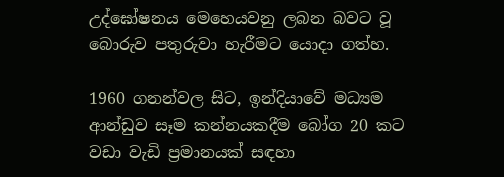උද්ඝෝෂනය මෙහෙයවනු ලබන බවට වූ බොරුව පතුරුවා හැරීමට යොදා ගත්හ.

1960 ගනන්වල සිට, ඉන්දියාවේ මධ්‍යම ආන්ඩුව සෑම කන්නයකදීම බෝග 20 කට වඩා වැඩි ප්‍රමානයක් සඳහා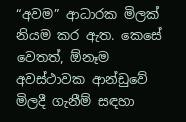“අවම” ආධාරක මිලක් නියම කර ඇත. කෙසේ වෙතත්, ඕනෑම අවස්ථාවක ආන්ඩුවේ මිලදී ගැනීම් සඳහා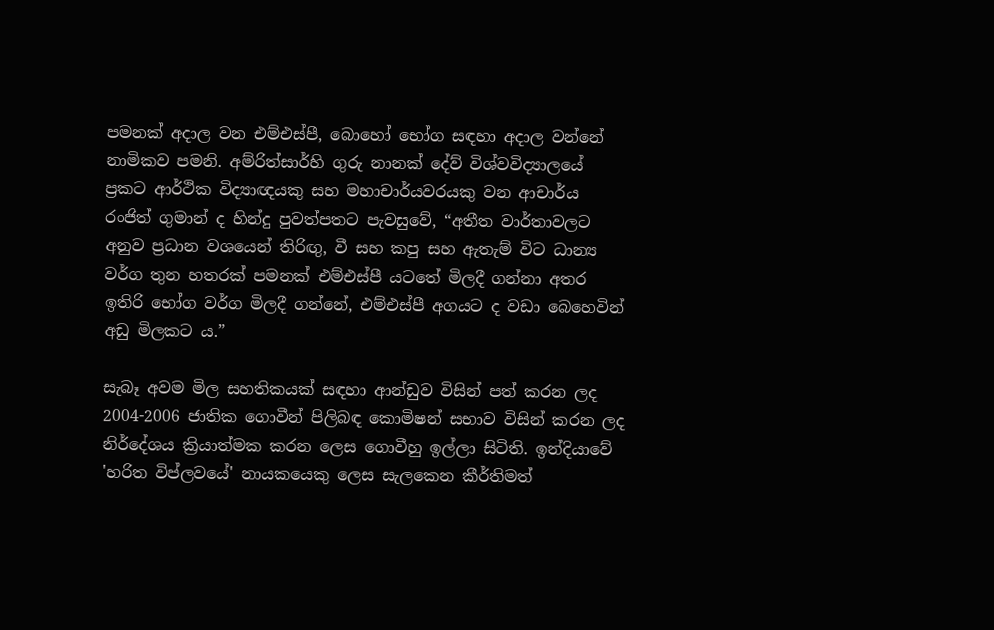පමනක් අදාල වන එම්එස්පී, බොහෝ භෝග සඳහා අදාල වන්නේ නාමිකව පමනි. අම්රිත්සාර්හි ගුරු නානක් දේව් විශ්වවිද්‍යාලයේ ප්‍රකට ආර්ථික විද්‍යාඥයකු සහ මහාචාර්යවරයකු වන ආචාර්ය රංජිත් ගුමාන් ද හින්දු පුවත්පතට පැවසුවේ, “අතීත වාර්තාවලට අනුව ප්‍රධාන වශයෙන් තිරිඟු, වී සහ කපු සහ ඇතැම් විට ධාන්‍ය වර්ග තුන හතරක් පමනක් එම්එස්පී යටතේ මිලදී ගන්නා අතර ඉතිරි භෝග වර්ග මිලදී ගන්නේ, එම්එස්පී අගයට ද වඩා බෙහෙවින් අඩු මිලකට ය.”

සැබෑ අවම මිල සහතිකයක් සඳහා ආන්ඩුව විසින් පත් කරන ලද 2004-2006 ජාතික ගොවීන් පිලිබඳ කොමිෂන් සභාව විසින් කරන ලද නිර්දේශය ක්‍රියාත්මක කරන ලෙස ගොවීහු ඉල්ලා සිටිති. ඉන්දියාවේ 'හරිත විප්ලවයේ' නායකයෙකු ලෙස සැලකෙන කීර්තිමත්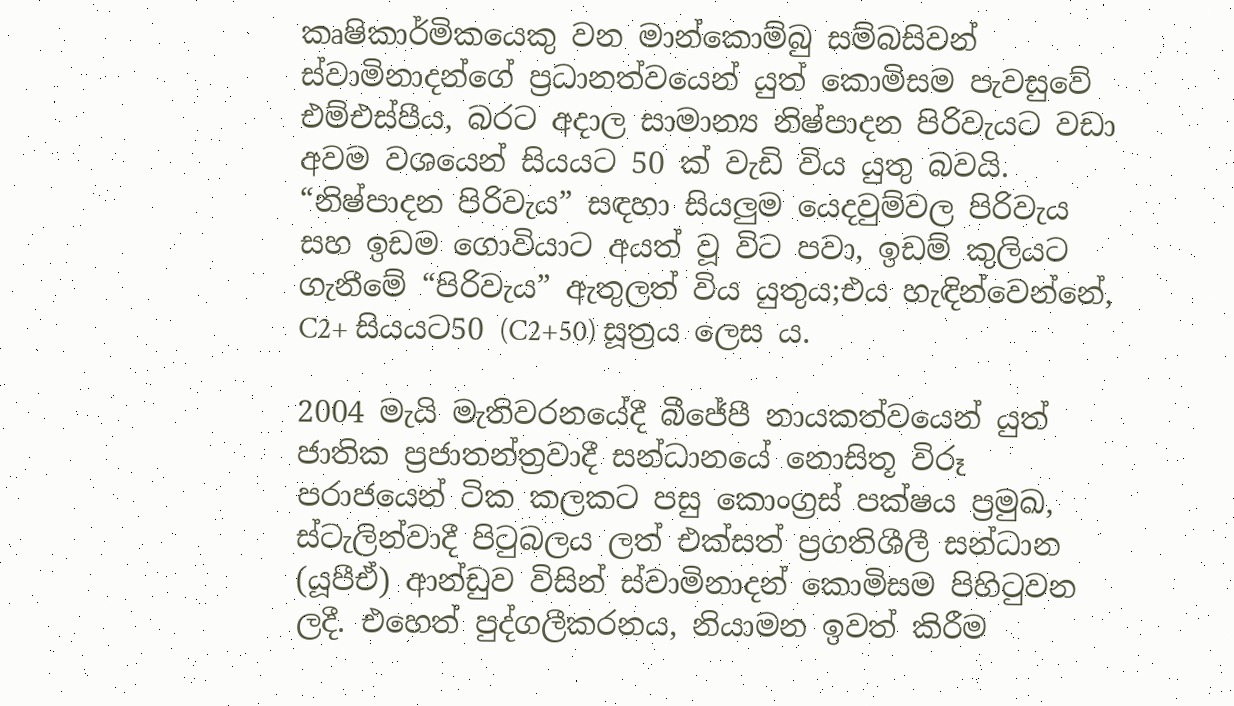කෘෂිකාර්මිකයෙකු වන මාන්කොම්බු සම්බසිවන් ස්වාමිනාදන්ගේ ප්‍රධානත්වයෙන් යුත් කොමිසම පැවසුවේ එම්එස්පීය, බරට අදාල සාමාන්‍ය නිෂ්පාදන පිරිවැයට වඩා අවම වශයෙන් සියයට 50 ක් වැඩි විය යුතු බවයි. “නිෂ්පාදන පිරිවැය” සඳහා සියලුම යෙදවුම්වල පිරිවැය සහ ඉඩම ගොවියාට අයත් වූ විට පවා, ඉඩම් කුලියට ගැනීමේ “පිරිවැය” ඇතුලත් විය යුතුය;එය හැඳින්වෙන්නේ, C2+ සියයට50 (C2+50) සූත්‍රය ලෙස ය.

2004 මැයි මැතිවරනයේදී බීජේපී නායකත්වයෙන් යුත් ජාතික ප්‍රජාතන්ත්‍රවාදී සන්ධානයේ නොසිතූ විරූ පරාජයෙන් ටික කලකට පසු කොංග්‍රස් පක්ෂය ප්‍රමුඛ, ස්ටැලින්වාදී පිටුබලය ලත් එක්සත් ප්‍රගතිශීලී සන්ධාන (යූපීඒ) ආන්ඩුව විසින් ස්වාමිනාදන් කොමිසම පිහිටුවන ලදී. එහෙත් පුද්ගලීකරනය, නියාමන ඉවත් කිරීම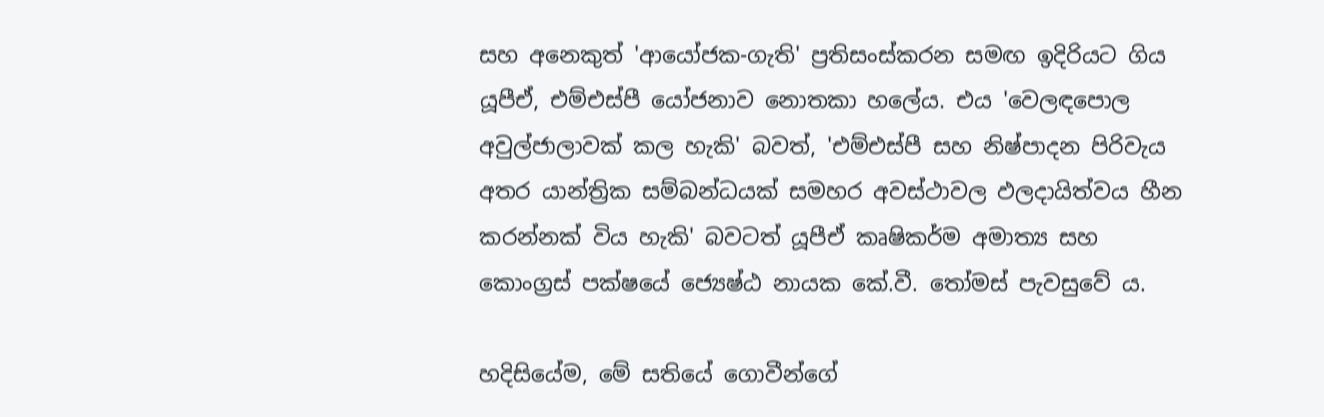සහ අනෙකුත් 'ආයෝජක-ගැති' ප්‍රතිසංස්කරන සමඟ ඉදිරියට ගිය යූපීඒ, එම්එස්පී යෝජනාව නොතකා හලේය. එය 'වෙලඳපොල අවුල්ජාලාවක් කල හැකි' බවත්, 'එම්එස්පී සහ නිෂ්පාදන පිරිවැය අතර යාන්ත්‍රික සම්බන්ධයක් සමහර අවස්ථාවල ඵලදායිත්වය හීන කරන්නක් විය හැකි' බවටත් යූපීඒ කෘෂිකර්ම අමාත්‍ය සහ කොංග්‍රස් පක්ෂයේ ජ්‍යෙෂ්ඨ නායක කේ.වී. තෝමස් පැවසුවේ ය.

හදිසියේම, මේ සතියේ ගොවීන්ගේ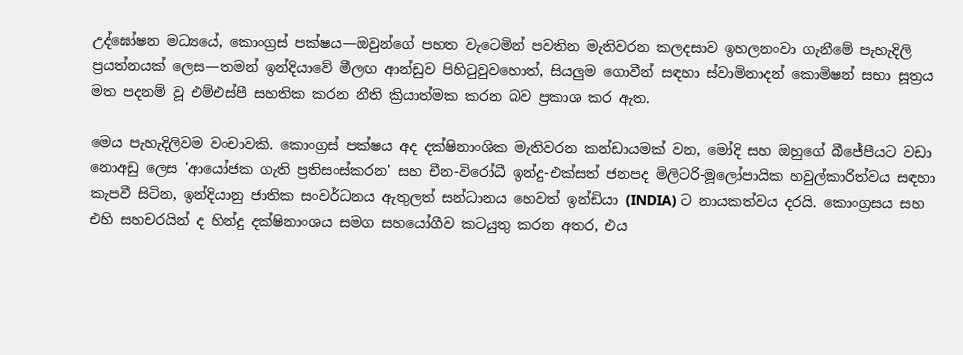උද්ඝෝෂන මධ්‍යයේ, කොංග්‍රස් පක්ෂය—ඔවුන්ගේ පහත වැටෙමින් පවතින මැතිවරන කලදසාව ඉහලනංවා ගැනීමේ පැහැදිලි ප්‍රයත්නයක් ලෙස—තමන් ඉන්දියාවේ මීලඟ ආන්ඩුව පිහිටුවුවහොත්, සියලුම ගොවීන් සඳහා ස්වාමිනාදන් කොමිෂන් සභා සූත්‍රය මත පදනම් වූ එම්එස්පී සහතික කරන නීති ක්‍රියාත්මක කරන බව ප්‍රකාශ කර ඇත.

මෙය පැහැදිලිවම වංචාවකි. කොංග්‍රස් පක්ෂය අද දක්ෂිනාංශික මැතිවරන කන්ඩායමක් වන, මෝදි සහ ඔහුගේ බීජේපීයට වඩා නොඅඩු ලෙස 'ආයෝජක ගැති ප්‍රතිසංස්කරන' සහ චීන-විරෝධී ඉන්දු-එක්සත් ජනපද මිලිටරි-මූලෝපායික හවුල්කාරිත්වය සඳහා කැපවී සිටින, ඉන්දියානු ජාතික සංවර්ධනය ඇතුලත් සන්ධානය හෙවත් ඉන්ඩියා (INDIA) ට නායකත්වය දරයි. කොංග්‍රසය සහ එහි සහචරයින් ද හින්දු දක්ෂිනාංශය සමග සහයෝගීව කටයුතු කරන අතර, එය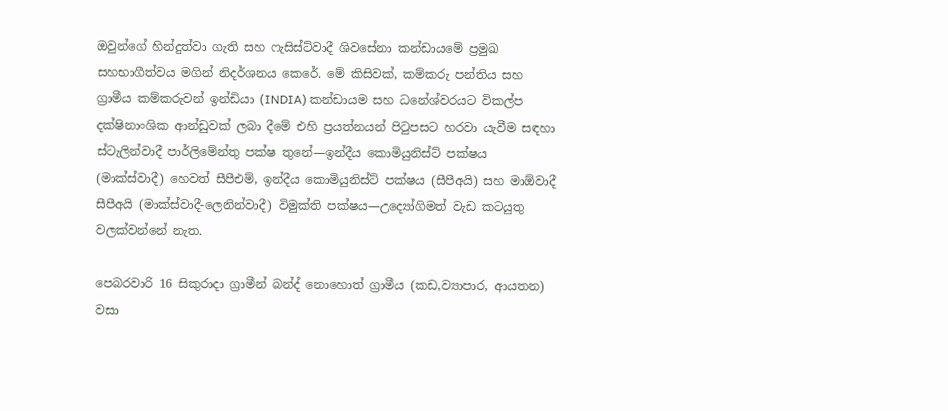ඔවුන්ගේ හින්දුත්වා ගැති සහ ෆැසිස්ට්වාදී ශිවසේනා කන්ඩායමේ ප්‍රමුඛ සහභාගීත්වය මගින් නිදර්ශනය කෙරේ. මේ කිසිවක්, කම්කරු පන්තිය සහ ග්‍රාමීය කම්කරුවන් ඉන්ඩියා (INDIA) කන්ඩායම සහ ධනේශ්වරයට විකල්ප දක්ෂිනාංශික ආන්ඩුවක් ලබා දීමේ එහි ප්‍රයත්නයන් පිටුපසට හරවා යැවීම සඳහා ස්ටැලින්වාදී පාර්ලිමේන්තු පක්ෂ තුනේ—ඉන්දීය කොමියුනිස්ට් පක්ෂය (මාක්ස්වාදී) හෙවත් සීපීඑම්, ඉන්දීය කොමියුනිස්ට් පක්ෂය (සීපීඅයි) සහ මාඕවාදී සීපීඅයි (මාක්ස්වාදී-ලෙනින්වාදී) විමුක්ති පක්ෂය—උද්‍යෝගිමත් වැඩ කටයුතු වලක්වන්නේ නැත.

පෙබරවාරි 16 සිකුරාදා ග්‍රාමීන් බන්ද් නොහොත් ග්‍රාමීය (කඩ,ව්‍යාපාර, ආයතන) වසා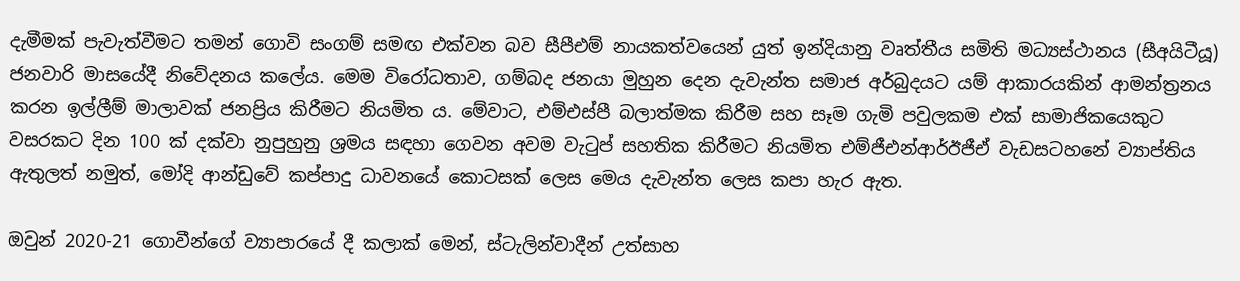දැමීමක් පැවැත්වීමට තමන් ගොවි සංගම් සමඟ එක්වන බව සීපීඑම් නායකත්වයෙන් යුත් ඉන්දියානු වෘත්තීය සමිති මධ්‍යස්ථානය (සීඅයිටීයූ) ජනවාරි මාසයේදී නිවේදනය කලේය. මෙම විරෝධතාව, ගම්බද ජනයා මුහුන දෙන දැවැන්ත සමාජ අර්බුදයට යම් ආකාරයකින් ආමන්ත්‍රනය කරන ඉල්ලීම් මාලාවක් ජනප්‍රිය කිරීමට නියමිත ය. මේවාට, එම්එස්පී බලාත්මක කිරීම සහ සෑම ගැමි පවුලකම එක් සාමාජිකයෙකුට වසරකට දින 100 ක් දක්වා නුපුහුනු ශ්‍රමය සඳහා ගෙවන අවම වැටුප් සහතික කිරීමට නියමිත එම්ජීඑන්ආර්ඊජීඒ වැඩසටහනේ ව්‍යාප්තිය ඇතුලත් නමුත්, මෝදි ආන්ඩුවේ කප්පාදු ධාවනයේ කොටසක් ලෙස මෙය දැවැන්ත ලෙස කපා හැර ඇත.

ඔවුන් 2020-21 ගොවීන්ගේ ව්‍යාපාරයේ දී කලාක් මෙන්, ස්ටැලින්වාදීන් උත්සාහ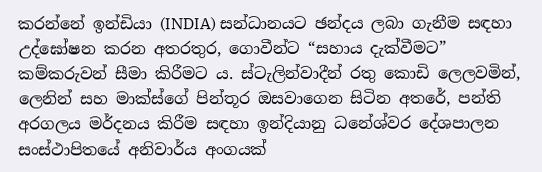කරන්නේ ඉන්ඩියා (INDIA) සන්ධානයට ඡන්දය ලබා ගැනීම සඳහා උද්ඝෝෂන කරන අතරතුර, ගොවීන්ට “සහාය දැක්වීමට” කම්කරුවන් සීමා කිරීමට ය. ස්ටැලින්වාදීන් රතු කොඩි ලෙලවමින්, ලෙනින් සහ මාක්ස්ගේ පින්තූර ඔසවාගෙන සිටින අතරේ, පන්ති අරගලය මර්දනය කිරීම සඳහා ඉන්දියානු ධනේශ්වර දේශපාලන සංස්ථාපිතයේ අනිවාර්ය අංගයක්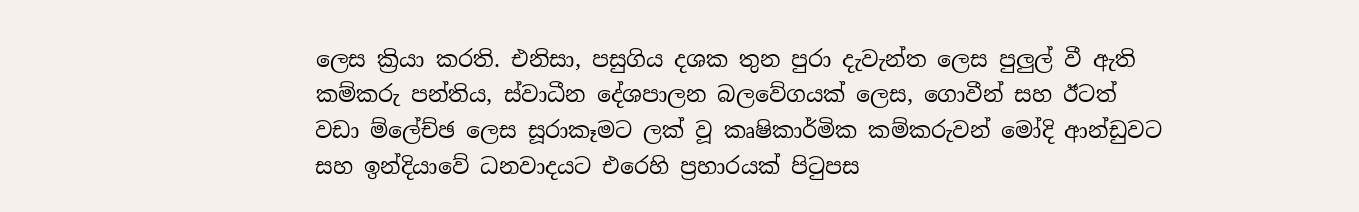ලෙස ක්‍රියා කරති. එනිසා, පසුගිය දශක තුන පුරා දැවැන්ත ලෙස පුලුල් වී ඇති කම්කරු පන්තිය, ස්වාධීන දේශපාලන බලවේගයක් ලෙස, ගොවීන් සහ ඊටත් වඩා ම්ලේච්ඡ ලෙස සූරාකෑමට ලක් වූ කෘෂිකාර්මික කම්කරුවන් මෝදි ආන්ඩුවට සහ ඉන්දියාවේ ධනවාදයට එරෙහි ප්‍රහාරයක් පිටුපස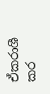ඒකරාශී කර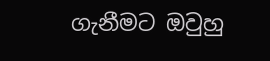ගැනීමට ඔවුහු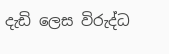දැඩි ලෙස විරුද්ධ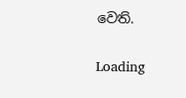වෙති.

Loading